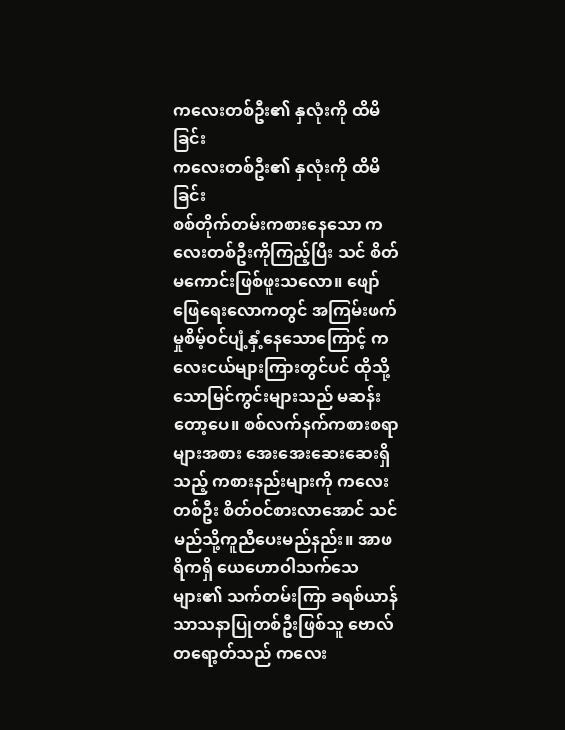ကလေးတစ်ဦး၏ နှလုံးကို ထိမိခြင်း
ကလေးတစ်ဦး၏ နှလုံးကို ထိမိခြင်း
စစ်တိုက်တမ်းကစားနေသော ကလေးတစ်ဦးကိုကြည့်ပြီး သင် စိတ်မကောင်းဖြစ်ဖူးသလော။ ဖျော်ဖြေရေးလောကတွင် အကြမ်းဖက်မှုစိမ့်ဝင်ပျံ့နှံ့နေသောကြောင့် ကလေးငယ်များကြားတွင်ပင် ထိုသို့သောမြင်ကွင်းများသည် မဆန်းတော့ပေ။ စစ်လက်နက်ကစားစရာများအစား အေးအေးဆေးဆေးရှိသည့် ကစားနည်းများကို ကလေးတစ်ဦး စိတ်ဝင်စားလာအောင် သင်မည်သို့ကူညီပေးမည်နည်း။ အာဖရိကရှိ ယေဟောဝါသက်သေများ၏ သက်တမ်းကြာ ခရစ်ယာန်သာသနာပြုတစ်ဦးဖြစ်သူ ဗောလ်တရော့တ်သည် ကလေး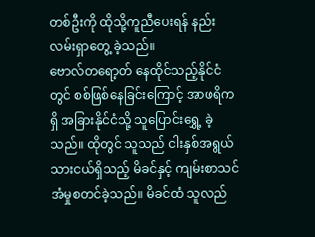တစ်ဦးကို ထိုသို့ကူညီပေးရန် နည်းလမ်းရှာတွေ့ ခဲ့သည်။
ဗောလ်တရော့တ် နေထိုင်သည့်နိုင်ငံတွင် စစ်ဖြစ်နေခြင်းကြောင့် အာဖရိကရှိ အခြားနိုင်ငံသို့ သူပြောင်းရွှေ့ ခဲ့သည်။ ထိုတွင် သူသည် ငါးနှစ်အရွယ်သားငယ်ရှိသည့် မိခင်နှင့် ကျမ်းစာသင်အံမှုစတင်ခဲ့သည်။ မိခင်ထံ သူလည်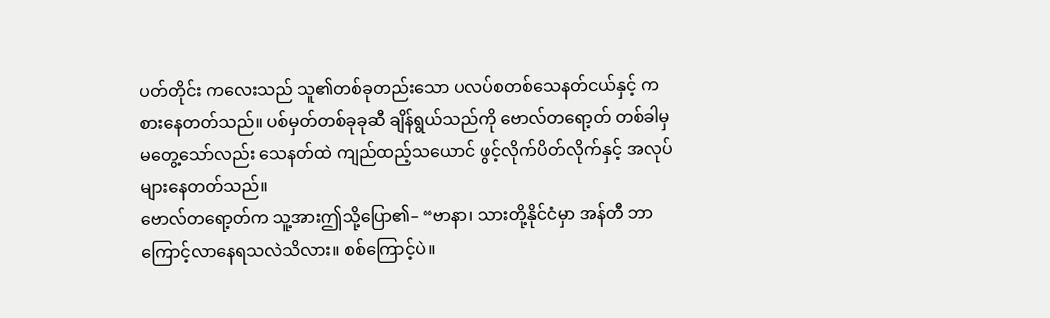ပတ်တိုင်း ကလေးသည် သူ၏တစ်ခုတည်းသော ပလပ်စတစ်သေနတ်ငယ်နှင့် ကစားနေတတ်သည်။ ပစ်မှတ်တစ်ခုခုဆီ ချိန်ရွယ်သည်ကို ဗောလ်တရော့တ် တစ်ခါမှမတွေ့သော်လည်း သေနတ်ထဲ ကျည်ထည့်သယောင် ဖွင့်လိုက်ပိတ်လိုက်နှင့် အလုပ်များနေတတ်သည်။
ဗောလ်တရော့တ်က သူ့အားဤသို့ပြော၏– “ဗာနာ၊ သားတို့နိုင်ငံမှာ အန်တီ ဘာကြောင့်လာနေရသလဲသိလား။ စစ်ကြောင့်ပဲ။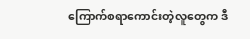ကြောက်စရာကောင်းတဲ့လူတွေက ဒီ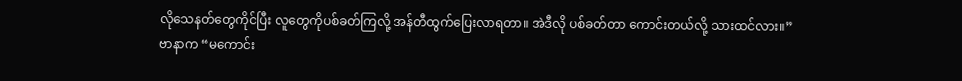လိုသေနတ်တွေကိုင်ပြီး လူတွေကိုပစ်ခတ်ကြလို့ အန်တီထွက်ပြေးလာရတာ။ အဲဒီလို ပစ်ခတ်တာ ကောင်းတယ်လို့ သားထင်လား။”
ဗာနာက “မကောင်း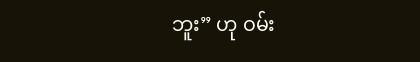ဘူး” ဟု ဝမ်း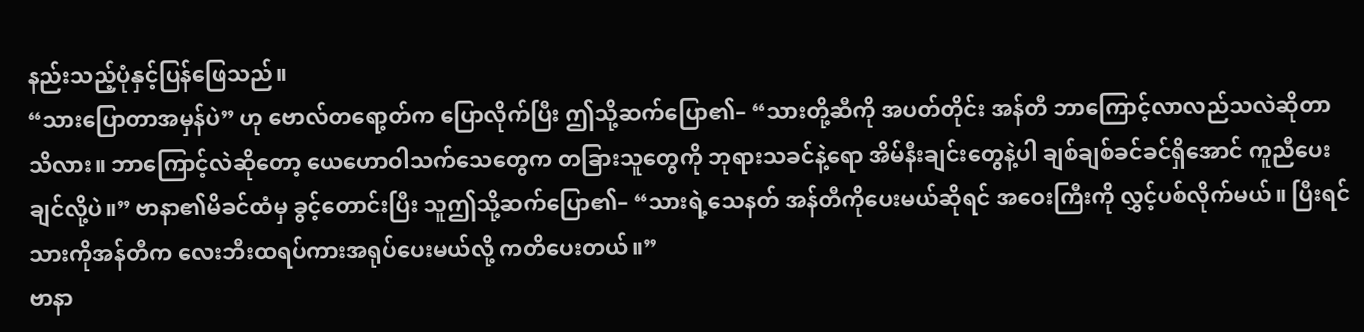နည်းသည့်ပုံနှင့်ပြန်ဖြေသည်။
“သားပြောတာအမှန်ပဲ” ဟု ဗောလ်တရော့တ်က ပြောလိုက်ပြီး ဤသို့ဆက်ပြော၏– “သားတို့ဆီကို အပတ်တိုင်း အန်တီ ဘာကြောင့်လာလည်သလဲဆိုတာ သိလား။ ဘာကြောင့်လဲဆိုတော့ ယေဟောဝါသက်သေတွေက တခြားသူတွေကို ဘုရားသခင်နဲ့ရော အိမ်နီးချင်းတွေနဲ့ပါ ချစ်ချစ်ခင်ခင်ရှိအောင် ကူညီပေးချင်လို့ပဲ။” ဗာနာ၏မိခင်ထံမှ ခွင့်တောင်းပြီး သူဤသို့ဆက်ပြော၏– “သားရဲ့သေနတ် အန်တီကိုပေးမယ်ဆိုရင် အဝေးကြီးကို လွှင့်ပစ်လိုက်မယ်။ ပြီးရင် သားကိုအန်တီက လေးဘီးထရပ်ကားအရုပ်ပေးမယ်လို့ ကတိပေးတယ်။”
ဗာနာ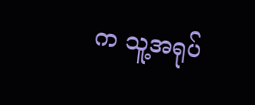က သူ့အရုပ်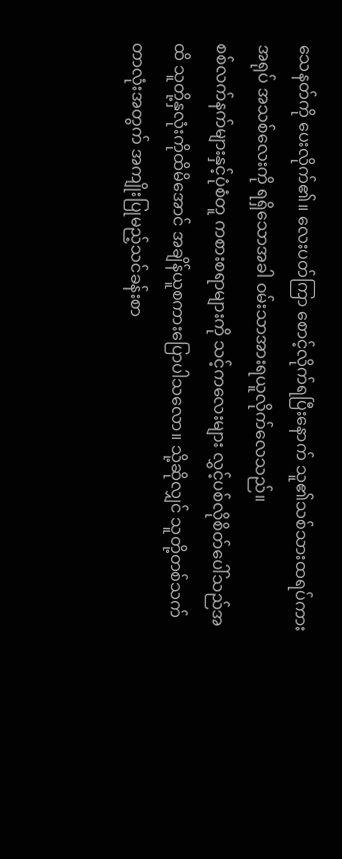သေနတ်ကို ပေးလိုက်၏။ လေးပတ်ကြာ စောင့်လိုက်ရပြီးနောက် သူ၏သစ်သားထရပ်ကားအရုပ် အသစ်လေးကို ရရှိသောအခါ ဝမ်းသာအားရယူလိုက်လေသည်။
စစ်လက်နက်များနှင့်ပုံစံတူ ကစားစရာများကို သင့်ကလေးများ လွှင့်ပစ်လိုစိတ်ပေါ်သည်အထိ သူတို့နှလုံးကိုထိမိအောင် အချိန်ယူစကားပြောပါသလော။ သို့ဆိုလျှင် သူတို့တစ်သက်တာလုံးအတွက် အကျိုးပြုမည့်သင်ခန်းစာ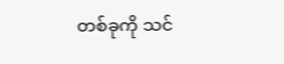တစ်ခုကို သင်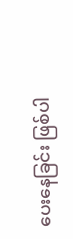ပေးနေခြင်း ဖြစ်ပါ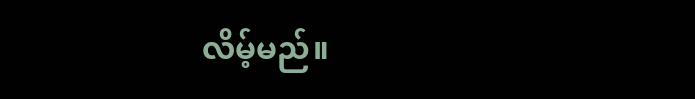လိမ့်မည်။